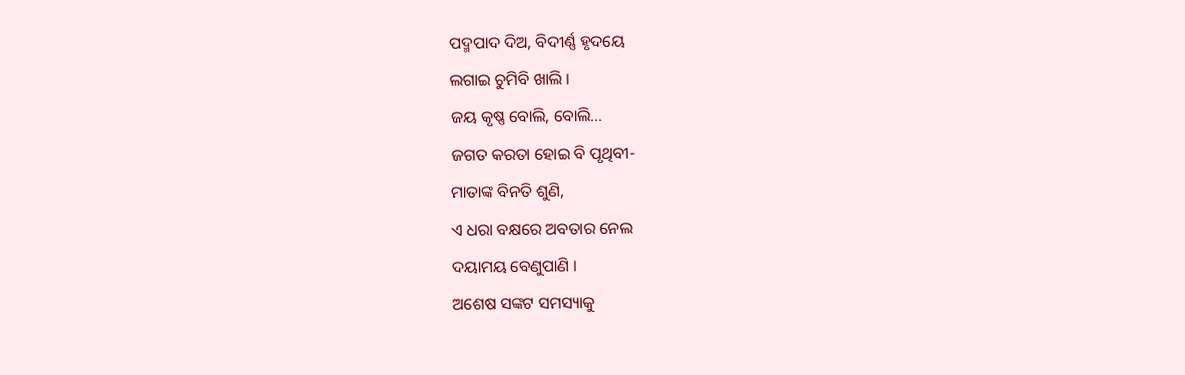ପଦ୍ମପାଦ ଦିଅ, ବିଦୀର୍ଣ୍ଣ ହୃଦୟେ
ଲଗାଇ ଚୁମିବି ଖାଲି ।
ଜୟ କୃଷ୍ଣ ବୋଲି, ବୋଲି...
ଜଗତ କରତା ହୋଇ ବି ପୃଥିବୀ-
ମାତାଙ୍କ ବିନତି ଶୁଣି,
ଏ ଧରା ବକ୍ଷରେ ଅବତାର ନେଲ
ଦୟାମୟ ବେଣୁପାଣି ।
ଅଶେଷ ସଙ୍କଟ ସମସ୍ୟାକୁ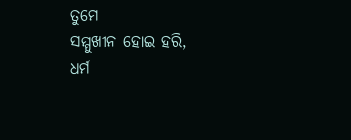ତୁମେ
ସମ୍ମୁଖୀନ ହୋଇ ହରି,
ଧର୍ମ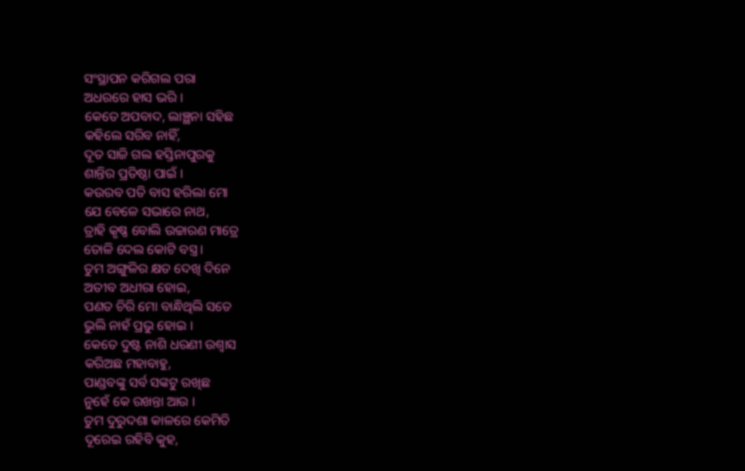ସଂସ୍ଥାପନ କରିଗଲ ପରା
ଅଧରରେ ହାସ ଭରି ।
କେତେ ଅପବାଦ, ଲାଞ୍ଛନା ସହିଛ
କହିଲେ ସରିବ ନାହିଁ,
ଦୂତ ସାଜି ଗଲ ହସ୍ତିନାପୁରକୁ
ଶାନ୍ତିର ପ୍ରତିଷ୍ଠା ପାଇଁ ।
କଉରବ ପତି ବାସ ହରିଲା ମୋ
ଯେ ବେଳେ ସଭାରେ ନାଥ,
ତ୍ରାହି କୃଷ୍ଣ ବୋଲି ଉଚ୍ଚାରଣ ମାତ୍ରେ
ତୋଳି ଦେଲ କୋଟି ବସ୍ତ୍ର ।
ତୁମ ଅଙ୍ଗୁଳିର କ୍ଷତ ଦେଖି ଦିନେ
ଅତୀବ ଅଧୀରା ହୋଇ,
ପଣତ ଚିରି ମୋ ବାନ୍ଧିଥିଲି ସତେ
ଭୁଲି ନାହଁ ପ୍ରଭୁ ହୋଇ ।
କେତେ ଦୁଷ୍ଟ ନାଶି ଧରଣୀ ଉଶ୍ୱାସ
କରିଅଛ ମହାବାହୁ,
ପାଣ୍ଡବଙ୍କୁ ସର୍ବ ସଙ୍କଟୁ ରଖିଛ
ନୁହେଁ କେ ରଖନ୍ତା ଆଉ ।
ତୁମ ଦୁରୁଦଶା କାଳରେ କେମିତି
ଦୂରେଇ ରହିବି କୁହ,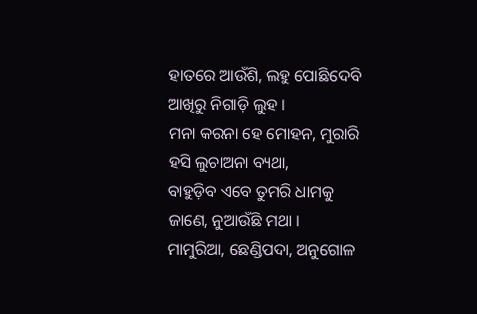ହାତରେ ଆଉଁଶି, ଲହୁ ପୋଛିଦେବି
ଆଖିରୁ ନିଗାଡ଼ି ଲୁହ ।
ମନା କରନା ହେ ମୋହନ, ମୁରାରି
ହସି ଲୁଚାଅନା ବ୍ୟଥା,
ବାହୁଡ଼ିବ ଏବେ ତୁମରି ଧାମକୁ
ଜାଣେ, ନୁଆଉଁଛି ମଥା ।
ମାମୁରିଆ, ଛେଣ୍ଡିପଦା, ଅନୁଗୋଳ